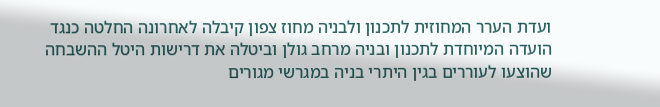ועדת הערר המחוזית לתכנון ולבניה מחוז צפון קיבלה לאחרונה החלטה כנגד הועדה המיוחדת לתכנון ובניה מרחב גולן וביטלה את דרישות היטל ההשבחה שהוצעו לעוררים בגין היתרי בניה במגרשי מגורים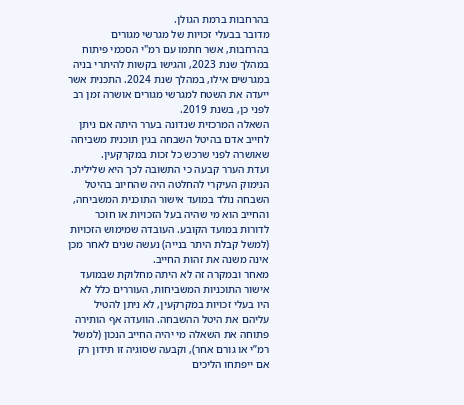בהרחבות ברמת הגולן.
מדובר בבעלי זכויות של מגרשי מגורים בהרחבות, אשר חתמו עם רמ"י הסכמי פיתוח במהלך שנת 2023, והגישו בקשות להיתרי בניה במגרשים אילו, במהלך שנת 2024. התכנית אשר ייעדה את השטח למגרשי מגורים אושרה זמן רב לפני כן, בשנת 2019.
השאלה המרכזית שנדונה בערר היתה אם ניתן לחייב אדם בהיטל השבחה בגין תוכנית משביחה שאושרה לפני שרכש כל זכות במקרקעין.
ועדת הערר קבעה כי התשובה לכך היא שלילית.
הנימוק העיקרי להחלטה היה שהחיוב בהיטל השבחה נולד במועד אישור התוכנית המשביחה, והחייב הוא מי שהיה בעל הזכויות או חוכר לדורות במועד הקובע. העובדה שמימוש הזכויות (למשל קבלת היתר בנייה) נעשה שנים לאחר מכן אינה משנה את זהות החייב.
מאחר ובמקרה זה לא היתה מחלוקת שבמועד אישור התוכניות המשביחות, העוררים כלל לא היו בעלי זכויות במקרקעין, לא ניתן להטיל עליהם את היטל ההשבחה. הוועדה אף הותירה פתוחה את השאלה מי יהיה החייב הנכון (למשל רמ”י או גורם אחר), וקבעה שסוגיה זו תידון רק אם ייפתחו הליכים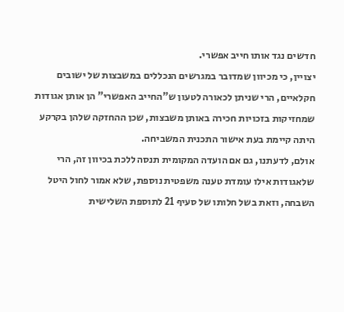חדשים נגד אותו חייב אפשרי.
יצויין, כי מכיוון שמדובר במגרשים הנכללים במשבצות של ישובים חקלאיים, הרי שניתן לכאורה לטעון ש"החייב האפשרי" הן אותן אגודות שמחזיקות בזכויות חכירה באותן משבצות, שכן ההחזקה שלהן בקרקע היתה קיימת בעת אישור התכנית המשביחה.
אולם, לדעתנו, גם אם הועדה המקומית תנסה ללכת בכיוון זה, הרי שלאגודות אילו עומדת טענה משפטית נוספת, שלא אמור לחול היטל השבחה, וזאת בשל חלותו של סעיף 21 לתוספת השלישית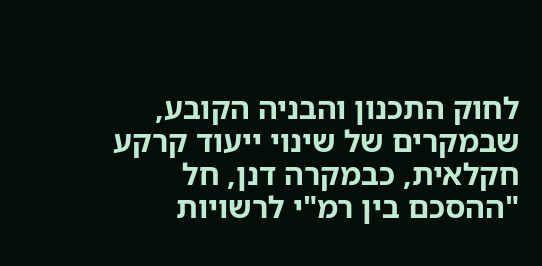לחוק התכנון והבניה הקובע, שבמקרים של שינוי ייעוד קרקע חקלאית, כבמקרה דנן, חל "ההסכם בין רמ"י לרשויות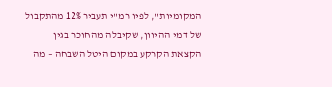המקומיות", לפיו רמ"י תעביר 12% מהתקבול של דמי ההיוון, שקיבלה מהחוכר בגין הקצאת הקרקע במקום היטל השבחה – מה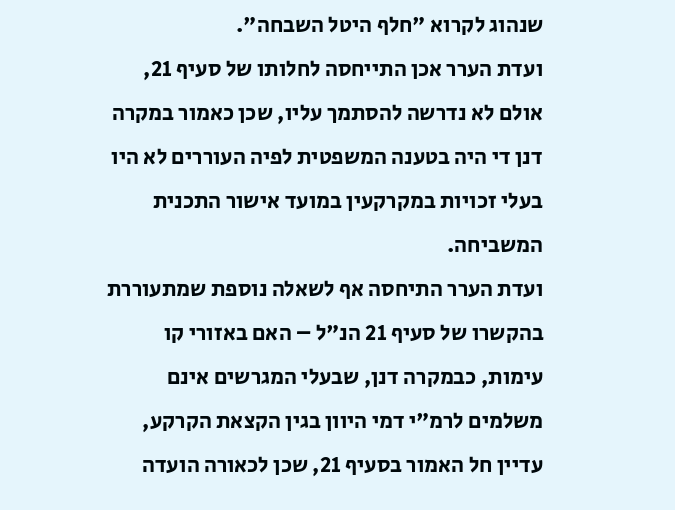שנהוג לקרוא "חלף היטל השבחה".
ועדת הערר אכן התייחסה לחלותו של סעיף 21, אולם לא נדרשה להסתמך עליו, שכן כאמור במקרה דנן די היה בטענה המשפטית לפיה העוררים לא היו בעלי זכויות במקרקעין במועד אישור התכנית המשביחה.
ועדת הערר התיחסה אף לשאלה נוספת שמתעוררת בהקשרו של סעיף 21 הנ"ל – האם באזורי קו עימות, כבמקרה דנן, שבעלי המגרשים אינם משלמים לרמ"י דמי היוון בגין הקצאת הקרקע, עדיין חל האמור בסעיף 21, שכן לכאורה הועדה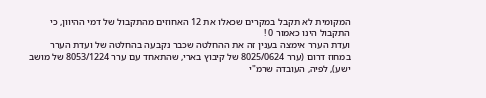המקומית לא תקבל במקרים שכאלו את 12 האחוזים מהתקבול של דמי ההיוון, כי התקבול הינו כאמור 0 !
ועדת הערר אימצה בענין זה את ההחלטה שכבר נקבעה בהחלטה של ועדת הערר במחוז דרום (ערר 8025/0624 של קיבוץ בארי, שהתאחד עם ערר 8053/1224 של מושב ישע), לפיה, העובדה שרמ"י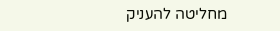מחליטה להעניק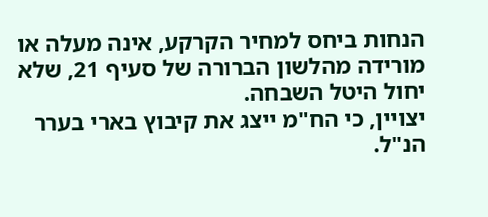הנחות ביחס למחיר הקרקע, אינה מעלה או מורידה מהלשון הברורה של סעיף 21, שלא יחול היטל השבחה.
יצויין, כי הח"מ ייצג את קיבוץ בארי בערר הנ"ל.